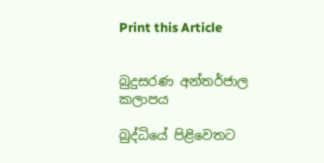Print this Article


බුදුසරණ අන්තර්ජාල කලාපය

බුද්ධියේ පිළිවෙතට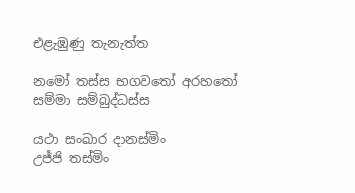එළැඹුණු තැනැත්ත

නමෝ තස්ස භගවතෝ අරහතෝ
සම්මා සම්බුද්ධස්ස

යථා සංඛාර දානස්මිං
උජ්ජි තස්මිං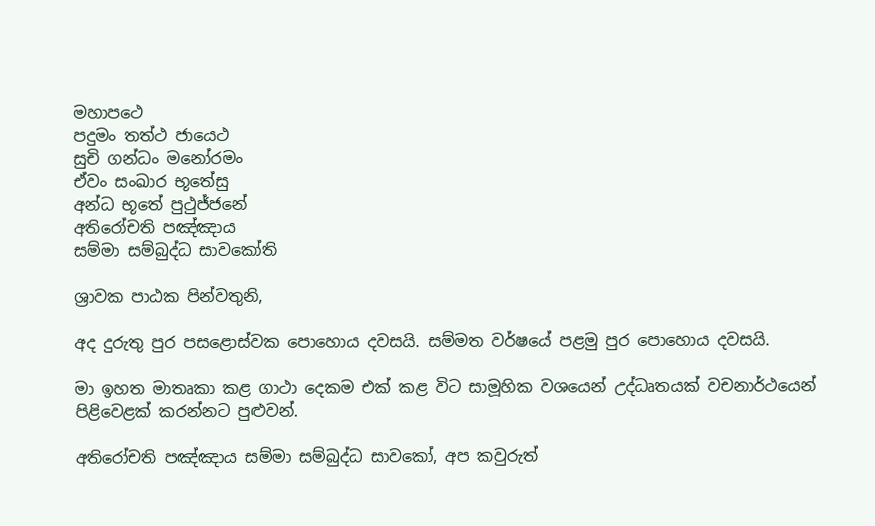මහාපථෙ
පදුමං තත්ථ ජායෙථ
සුචි ගන්ධං මනෝරමං
ඒවං සංඛාර භූතේසු
අන්ධ භූතේ පුථුජ්ජනේ
අතිරෝචති පඤ්ඤාය
සම්මා සම්බුද්ධ සාවකෝති

ශ්‍රාවක පාඨක පින්වතුනි,

අද දුරුතු පුර පසළොස්වක පොහොය දවසයි. සම්මත වර්ෂයේ පළමු පුර පොහොය දවසයි.

මා ඉහත මාතෘකා කළ ගාථා දෙකම එක් කළ විට සාමූහික වශයෙන් උද්ධෘතයක් වචනාර්ථයෙන් පිළිවෙළක් කරන්නට පුළුවන්.

අතිරෝචති පඤ්ඤාය සම්මා සම්බුද්ධ සාවකෝ, අප කවුරුත්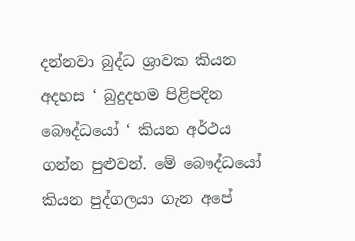දන්නවා බුද්ධ ශ්‍රාවක කියන අදහස ‘ බුදුදහම පිළිපදින බෞද්ධයෝ ‘ කියන අර්ථය ගන්න පුළුවන්. මේ බෞද්ධයෝ කියන පුද්ගලයා ගැන අපේ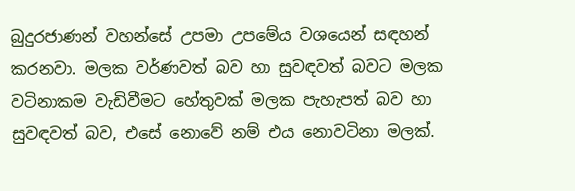බුදුරජාණන් වහන්සේ උපමා උපමේය වශයෙන් සඳහන් කරනවා. මලක වර්ණවත් බව හා සුවඳවත් බවට මලක වටිනාකම වැඩිවීමට හේතුවක් මලක පැහැපත් බව හා සුවඳවත් බව, එසේ නොවේ නම් එය නොවටිනා මලක්.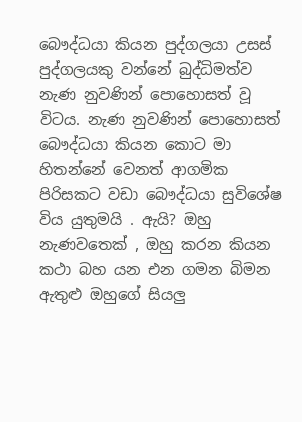බෞද්ධයා කියන පුද්ගලයා උසස් පුද්ගලයකු වන්නේ බුද්ධිමත්ව නැණ නුවණින් පොහොසත් වූ විටය. නැණ නුවණින් පොහොසත් බෞද්ධයා කියන කොට මා හිතන්නේ වෙනත් ආගමික පිරිසකට වඩා බෞද්ධයා සුවිශේෂ විය යුතුමයි . ඇයි? ඔහු නැණවතෙක් , ඔහු කරන කියන කථා බහ යන එන ගමන බිමන ඇතුළු ඔහුගේ සියලු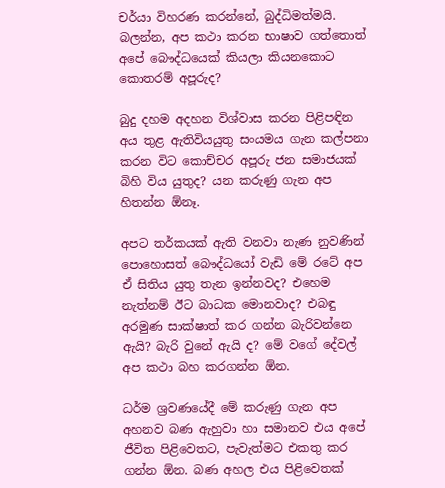චර්යා විහරණ කරන්නේ, බුද්ධිමත්මයි. බලන්න, අප කථා කරන භාෂාව ගත්තොත් අපේ බෞද්ධයෙක් කියලා කියනකොට කොතරම් අපූරුද?

බුදු දහම අදහන විශ්වාස කරන පිළිපඳින අය තුළ ඇතිවියයුතු සංයමය ගැන කල්පනා කරන විට කොච්චර අපූරු ජන සමාජයක් බිහි විය යුතුද? යන කරුණු ගැන අප හිතන්න ඕනෑ.

අපට තර්කයක් ඇති වනවා නැණ නුවණින් පොහොසත් බෞද්ධයෝ වැඩි මේ රටේ අප ඒ සිතිය යුතු තැන ඉන්නවද? එහෙම නැත්නම් ඊට බාධක මොනවාද? එබඳු අරමුණ සාක්ෂාත් කර ගන්න බැරිවන්නෙ ඇයි? බැරි වුනේ ඇයි ද? මේ වගේ දේවල් අප කථා බහ කරගන්න ඕන.

ධර්ම ශ්‍රවණයේදී මේ කරුණු ගැන අප අහනව බණ ඇහුවා හා සමානව එය අපේ ජීවිත පිළිවෙතට, පැවැත්මට එකතු කර ගන්න ඕන. බණ අහල එය පිළිවෙතක්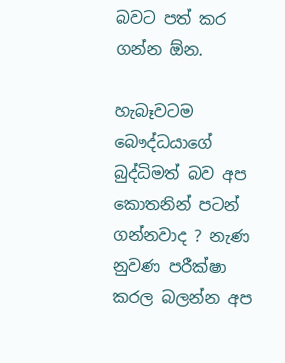බවට පත් කර ගන්න ඕන.

හැබෑවටම බෞද්ධයාගේ බුද්ධිමත් බව අප කොතනින් පටන් ගන්නවාද ? නැණ නුවණ පරීක්ෂා කරල බලන්න අප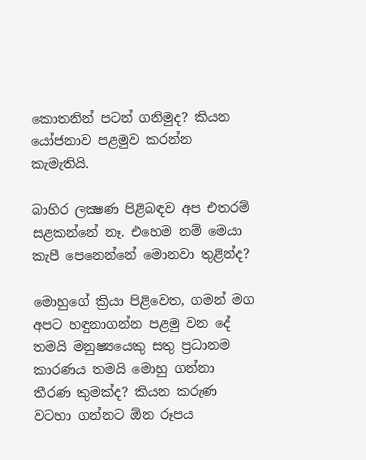කොතනින් පටන් ගනිමුද? කියන යෝජනාව පළමුව කරන්න කැමැතියි.

බාහිර ලක්‍ෂණ පිළිබඳව අප එතරම් සළකන්නේ නෑ. එහෙම නම් මෙයා කැපී පෙනෙන්නේ මොනවා තුළින්ද?

මොහුගේ ක්‍රියා පිළිවෙත, ගමන් මග අපට හඳුනාගන්න පළමු වන දේ තමයි මනුෂ්‍යයෙකු සතු ප්‍රධානම කාරණය තමයි මොහු ගන්නා තීරණ කුමක්ද? කියන කරුණ වටහා ගන්නට ඕන රූපය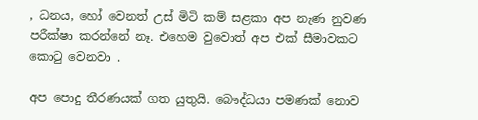, ධනය, හෝ වෙනත් උස් මිටි කම් සළකා අප නැණ නුවණ පරීක්ෂා කරන්නේ නෑ. එහෙම වුවොත් අප එක් සීමාවකට කොටු වෙනවා .

අප පොදු තීරණයක් ගත යුතුයි. බෞද්ධයා පමණක් නොව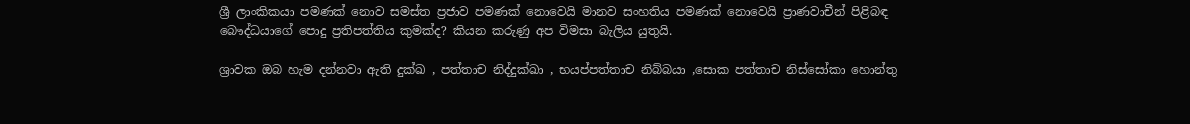ශ්‍රී ලාංකිකයා පමණක් නොව සමස්ත ප්‍රජාව පමණක් නොවෙයි මානව සංහතිය පමණක් නොවෙයි ප්‍රාණවාචීන් පිළිබඳ බෞද්ධයාගේ පොදු ප්‍රතිපත්තිය කුමක්ද? කියන කරුණු අප විමසා බැලිය යුතුයි.

ශ්‍රාවක ඔබ හැම දන්නවා ඇති දුක්ඛ , පත්තාච නිද්දුක්ඛා , භයප්පත්තාච නිබ්බයා ,සොක පත්තාච නිස්සෝකා හොන්තු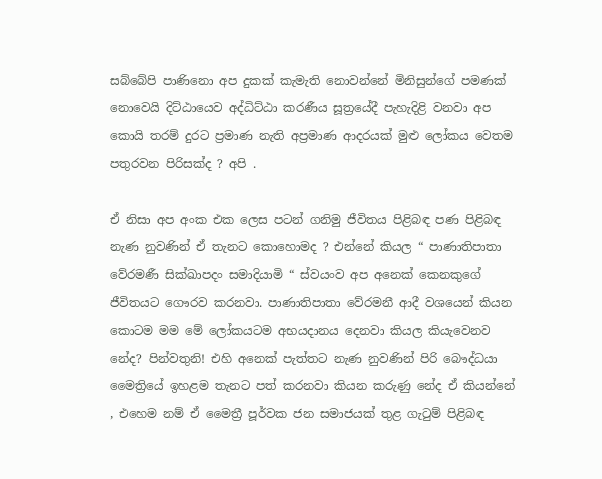සබ්බේපි පාණිනො අප දුකක් කැමැති නොවන්නේ මිනිසුන්ගේ පමණක් නොවෙයි දිට්ඨායෙව අද්ධිට්ඨා කරණීය සූත්‍රයේදී පැහැදිළි වනවා අප කොයි තරම් දුරට ප්‍රමාණ නැති අප්‍රමාණ ආදරයක් මුළු ලෝකය වෙතම පතුරවන පිරිසක්ද ? අපි .

ඒ නිසා අප අංක එක ලෙස පටන් ගනිමු ජීවිතය පිළිබඳ පණ පිළිබඳ නැණ නුවණින් ඒ තැනට කොහොමද ? එන්නේ කියල “ පාණාතිපාතා වේරමණී සික්ඛාපදං සමාදියාමි “ ස්වයංව අප අනෙක් කෙනකුගේ ජීවිතයට ගෞරව කරනවා. පාණාතිපාතා වේරමනී ආදී වශයෙන් කියන කොටම මම මේ ලෝකයටම අභයදානය දෙනවා කියල කියැවෙනව නේද? පින්වතුනි! එහි අනෙක් පැත්තට නැණ නුවණින් පිරි බෞද්ධයා මෛත්‍රියේ ඉහළම තැනට පත් කරනවා කියන කරුණු නේද ඒ කියන්නේ , එහෙම නම් ඒ මෛත්‍රී පූර්වක ජන සමාජයක් තුළ ගැටුම් පිළිබඳ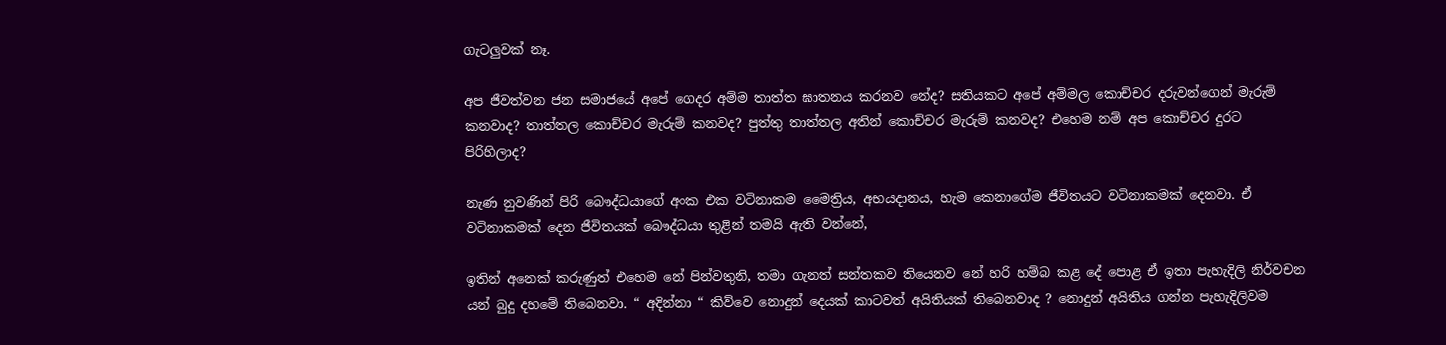ගැටලුවක් නෑ.

අප ජීවත්වන ජන සමාජයේ අපේ ගෙදර අම්ම තාත්ත ඝාතනය කරනව නේද? සතියකට අපේ අම්මල කොච්චර දරුවන්ගෙන් මැරුම් කනවාද? තාත්තල කොච්චර මැරුම් කනවද? පුත්තු තාත්තල අතින් කොච්චර මැරුම් කනවද? එහෙම නම් අප කොච්චර දුරට පිරිහිලාද?

නැණ නුවණින් පිරි බෞද්ධයාගේ අංක එක වටිනාකම මෛත්‍රිය, අභයදානය, හැම කෙනාගේම ජීවිතයට වටිනාකමක් දෙනවා. ඒ වටිනාකමක් දෙන ජීවිතයක් බෞද්ධයා තුළින් තමයි ඇති වන්නේ,

ඉතින් අනෙක් කරුණුත් එහෙම නේ පින්වතුනි, තමා ගැනත් සන්තකව තියෙනව නේ හරි හම්බ කළ දේ පොළ ඒ ඉතා පැහැදිලි නිර්වචන යන් බුදු දහමේ තිබෙනවා. “ අදින්නා “ කිව්වෙ නොදුන් දෙයක් කාටවත් අයිතියක් තිබෙනවාද ? නොදුන් අයිතිය ගන්න පැහැදිලිවම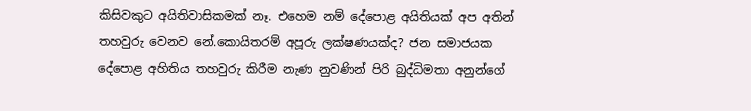කිසිවකුට අයිතිවාසිකමක් නෑ. එහෙම නම් දේපොළ අයිතියක් අප අතින් තහවුරු වෙනව නේ.කොයිතරම් අපූරු ලක්ෂණයක්ද? ජන සමාජයක දේපොළ අහිතිය තහවුරු කිරීම නැණ නුවණින් පිරි බුද්ධිමතා අනුන්ගේ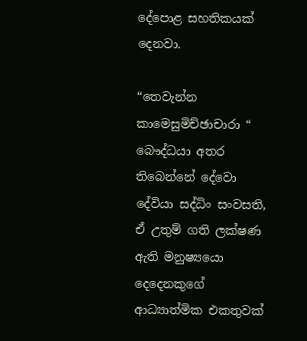දේපොළ සහතිකයක් දෙනවා.

“තෙවැන්න කාමෙසුමිච්ඡාචාරා “ බෞද්ධයා අතර තිබෙන්නේ දේවො දේවියා සද්ධිං සංවසති, ඒ උතුම් ගති ලක්ෂණ ඇති මනුෂ්‍යයො දෙදෙනකුගේ ආධ්‍යාත්මික එකතුවක්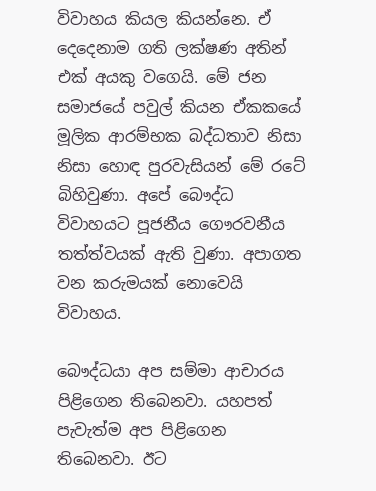විවාහය කියල කියන්නෙ. ඒ දෙදෙනාම ගති ලක්ෂණ අතින් එක් අයකු වගෙයි. මේ ජන සමාජයේ පවුල් කියන ඒකකයේ මූලික ආරම්භක බද්ධතාව නිසා නිසා හොඳ පුරවැසියන් මේ රටේ බිහිවුණා. අපේ බෞද්ධ විවාහයට පූජනීය ගෞරවනීය තත්ත්වයක් ඇති වුණා. අපාගත වන කරුමයක් නොවෙයි විවාහය.

බෞද්ධයා අප සම්මා ආචාරය පිළිගෙන තිබෙනවා. යහපත් පැවැත්ම අප පිළිගෙන තිබෙනවා. ඊට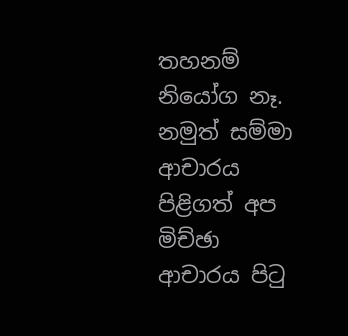තහනම් නියෝග නෑ. නමුත් සම්මා ආචාරය පිළිගත් අප මිච්ඡා ආචාරය පිටු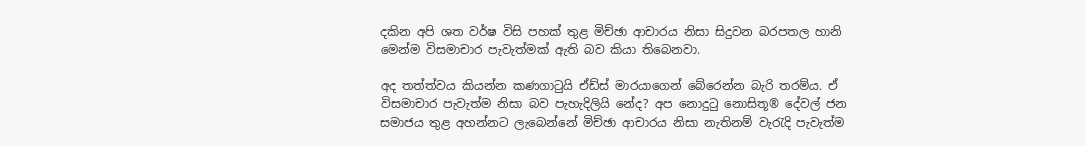දකින අපි ශත වර්ෂ විසි පහක් තුළ මිච්ඡා ආචාරය නිසා සිදුවන බරපතල හානි මෙන්ම විසමාචාර පැවැත්මක් ඇති බව කියා තිබෙනවා.

අද තත්ත්වය කියන්න කණගාටුයි ඒඩ්ස් මාරයාගෙන් බේරෙන්න බැරි තරම්ය. ඒ විසමාචාර පැවැත්ම නිසා බව පැහැදිලියි නේද? අප නොදුටු නොසිතූ® දේවල් ජන සමාජය තුළ අහන්නට ලැබෙන්නේ මිච්ඡා ආචාරය නිසා නැතිනම් වැරැදි පැවැත්ම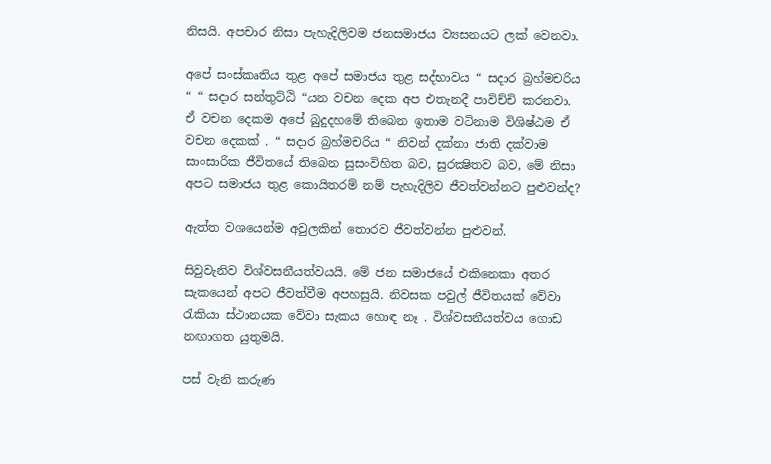නිසයි. අපචාර නිසා පැහැදිලිවම ජනසමාජය ව්‍යසනයට ලක් වෙනවා.

අපේ සංස්කෘතිය තුළ අපේ සමාජය තුළ සද්භාවය “ සදාර බ්‍රහ්මචරිය “ “ සදාර සන්තුට්ඨි “යන වචන දෙක අප එතැනදී පාවිච්චි කරනවා. ඒ වචන දෙකම අපේ බුදුදහමේ තිබෙන ඉතාම වටිනාම විශිෂ්ඨම ඒ වචන දෙකක් . “ සදාර බ්‍රහ්මචරිය “ නිවන් දක්නා ජාති දක්වාම සාංසාරික ජීවිතයේ තිබෙන සුසංවිහිත බව, සුරක්‍ෂිතව බව, මේ නිසා අපට සමාජය තුළ කොයිතරම් නම් පැහැදිලිව ජීවත්වන්නට පුළුවන්ද?

ඇත්ත වශයෙන්ම අවුලකින් තොරව ජීවත්වන්න පුළුවන්.

සිවුවැනිව විශ්වසනීයත්වයයි. මේ ජන සමාජයේ එකිනෙකා අතර සැකයෙන් අපට ජීවත්වීම අපහසුයි. නිවසක පවුල් ජීවිතයක් වේවා රැකියා ස්ථානයක වේවා සැකය හොඳ නෑ . විශ්වසනීයත්වය ගොඩ නඟාගත යුතුමයි.

පස් වැනි කරුණ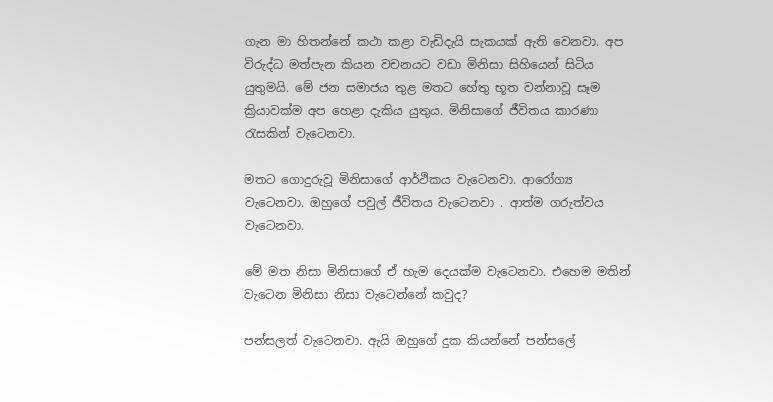ගැන මා හිතන්නේ කථා කළා වැඩිදැයි සැකයක් ඇති වෙනවා. අප විරුද්ධ මත්පැන කියන වචනයට වඩා මිනිසා සිහියෙන් සිටිය යුතුමයි. මේ ජන සමාජය තුළ මතට හේතු භූත වන්නාවූ සෑම ක්‍රියාවක්ම අප හෙළා දැකිය යුතුය. මිනිසාගේ ජීවිතය කාරණා රැසකින් වැටෙනවා.

මතට ගොදුරුවූ මිනිසාගේ ආර්ථිකය වැටෙනවා. ආරෝග්‍ය වැටෙනවා. ඔහුගේ පවුල් ජීවිතය වැටෙනවා . ආත්ම ගරුත්වය වැටෙනවා.

මේ මත නිසා මිනිසාගේ ඒ හැම දෙයක්ම වැටෙනවා. එහෙම මතින් වැටෙන මිනිසා නිසා වැටෙන්නේ කවුද?

පන්සලත් වැටෙනවා. ඇයි ඔහුගේ දුක කියන්නේ පන්සලේ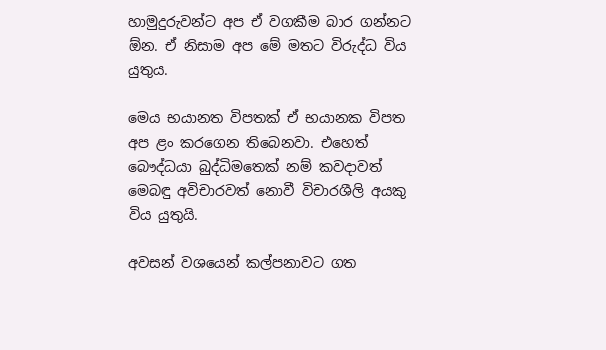හාමුදුරුවන්ට අප ඒ වගකීම බාර ගන්නට ඕන. ඒ නිසාම අප මේ මතට විරුද්ධ විය යුතුය.

මෙය භයානත විපතක් ඒ භයානක විපත අප ළං කරගෙන තිබෙනවා. එහෙත් බෞද්ධයා බුද්ධිමතෙක් නම් කවදාවත් මෙබඳු අවිචාරවත් නොවී විචාරශීලි අයකු විය යුතුයි.

අවසන් වශයෙන් කල්පනාවට ගත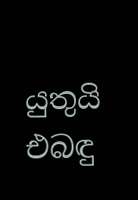යුතුයි එබඳු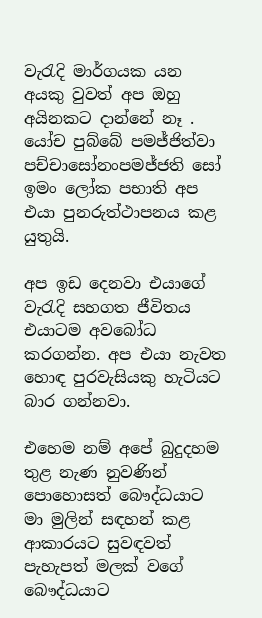වැරැදි මාර්ගයක යන අයකු වුවත් අප ඔහු අයිනකට දාන්නේ නෑ . යෝච පුබ්බේ පමජ්ජිත්වා පච්චාසෝනංපමජ්ජති සෝ ඉමං ලෝක පභාති අප එයා පුනරුත්ථාපනය කළ යුතුයි.

අප ඉඩ දෙනවා එයාගේ වැරැදි සහගත ජීවිතය එයාටම අවබෝධ කරගන්න. අප එයා නැවත හොඳ පුරවැසියකු හැටියට බාර ගන්නවා.

එහෙම නම් අපේ බුදුදහම තුළ නැණ නුවණින් පොහොසත් බෞද්ධයාට මා මුලින් සඳහන් කළ ආකාරයට සුවඳවත් පැහැපත් මලක් වගේ බෞද්ධයාට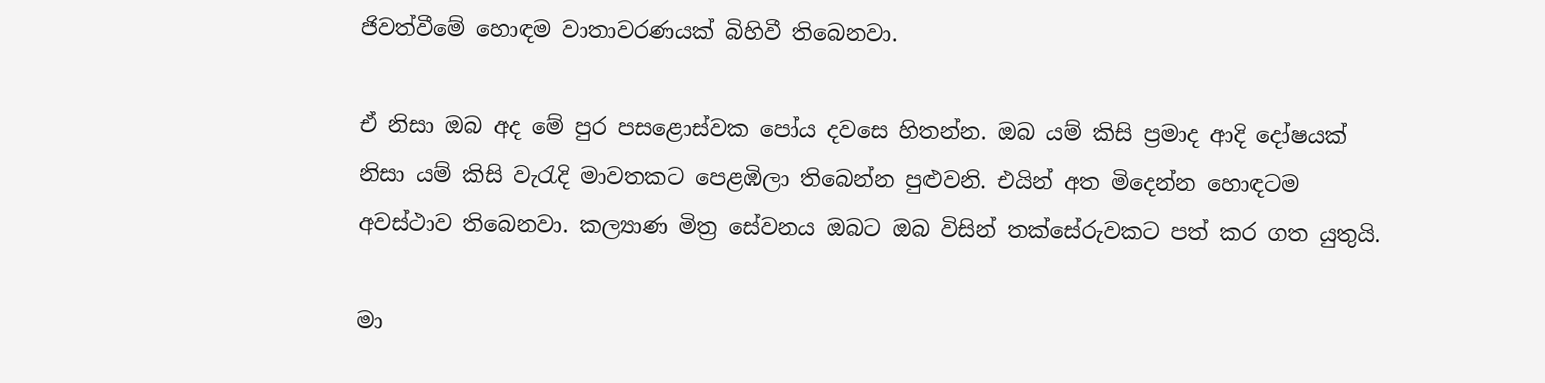ජිවත්වීමේ හොඳම වාතාවරණයක් බිහිවී තිබෙනවා.

ඒ නිසා ඔබ අද මේ පුර පසළොස්වක පෝය දවසෙ හිතන්න. ඔබ යම් කිසි ප්‍රමාද ආදි දෝෂයක් නිසා යම් කිසි වැරැදි මාවතකට පෙළඹිලා තිබෙන්න පුළුවනි. එයින් අත මිදෙන්න හොඳටම අවස්ථාව තිබෙනවා. කල්‍යාණ මිත්‍ර සේවනය ඔබට ඔබ විසින් තක්සේරුවකට පත් කර ගත යුතුයි.

මා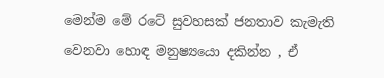මෙන්ම මේ රටේ සුවහසක් ජනතාව කැමැති වෙනවා හොඳ මනුෂ්‍යයො දකින්න , ඒ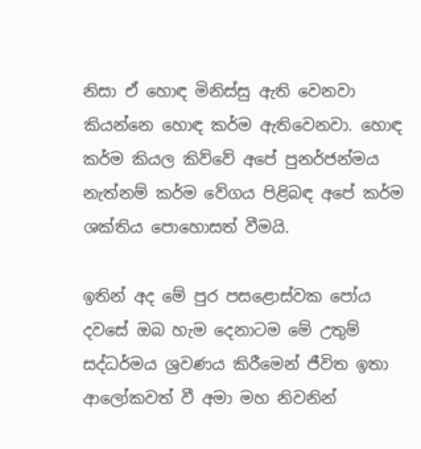නිසා ඒ හොඳ මිනිස්සු ඇති වෙනවා කියන්නෙ හොඳ කර්ම ඇතිවෙනවා. හොඳ කර්ම කියල කිව්වේ අපේ පුනර්ජන්මය නැත්නම් කර්ම වේගය පිළිබඳ අපේ කර්ම ශක්තිය පොහොසත් වීමයි.

ඉතින් අද මේ පුර පසළොස්වක පෝය දවසේ ඔබ හැම දෙනාටම මේ උතුම් සද්ධර්මය ශ්‍රවණය කිරීමෙන් ජීවිත ඉතා ආලෝකවත් වී අමා මහ නිවනින්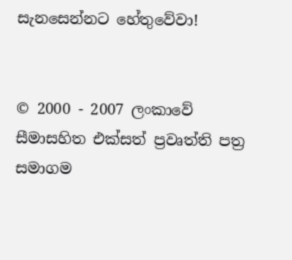සැනසෙන්නට හේතුවේවා!


© 2000 - 2007 ලංකාවේ සීමාසහිත එක්සත් ප්‍රවෘත්ති පත්‍ර සමාගම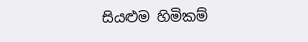සියළුම හිමිකම්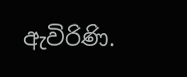ඇවිරිණි.